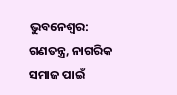ଭୁବନେଶ୍ବର: ଗଣତନ୍ତ୍ର, ନାଗରିକ ସମାଜ ପାଇଁ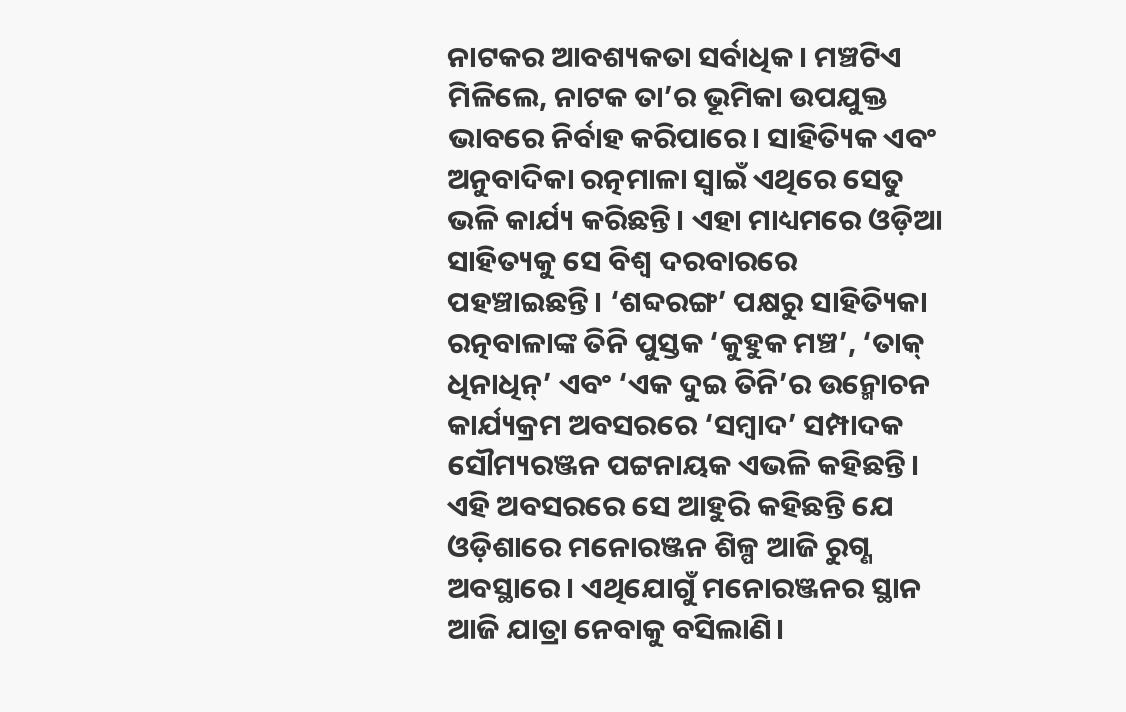ନାଟକର ଆବଶ୍ୟକତା ସର୍ବାଧିକ। ମଞ୍ଚଟିଏ ମିଳିଲେ, ନାଟକ ତା’ର ଭୂମିକା ଉପଯୁକ୍ତ ଭାବରେ ନିର୍ବାହ କରିପାରେ। ସାହିତ୍ୟିକ ଏବଂ ଅନୁବାଦିକା ରତ୍ନମାଳା ସ୍ବାଇଁ ଏଥିରେ ସେତୁ ଭଳି କାର୍ଯ୍ୟ କରିଛନ୍ତି। ଏହା ମାଧ୍ୟମରେ ଓଡ଼ିଆ ସାହିତ୍ୟକୁ ସେ ବିଶ୍ବ ଦରବାରରେ ପହଞ୍ଚାଇଛନ୍ତି। ‘ଶବ୍ଦରଙ୍ଗ’ ପକ୍ଷରୁ ସାହିତ୍ୟିକା ରତ୍ନବାଳାଙ୍କ ତିନି ପୁସ୍ତକ ‘କୁହୁକ ମଞ୍ଚ’, ‘ତାକ୍ ଧିନାଧିନ୍’ ଏବଂ ‘ଏକ ଦୁଇ ତିନି’ର ଉନ୍ମୋଚନ କାର୍ଯ୍ୟକ୍ରମ ଅବସରରେ ‘ସମ୍ବାଦ’ ସମ୍ପାଦକ ସୌମ୍ୟରଞ୍ଜନ ପଟ୍ଟନାୟକ ଏଭଳି କହିଛନ୍ତି।
ଏହି ଅବସରରେ ସେ ଆହୁରି କହିଛନ୍ତି ଯେ ଓଡ଼ିଶାରେ ମନୋରଞ୍ଜନ ଶିଳ୍ପ ଆଜି ରୁଗ୍ଣ ଅବସ୍ଥାରେ। ଏଥିଯୋଗୁଁ ମନୋରଞ୍ଜନର ସ୍ଥାନ ଆଜି ଯାତ୍ରା ନେବାକୁ ବସିଲାଣି।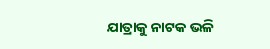ଯାତ୍ରାକୁ ନାଟକ ଭଳି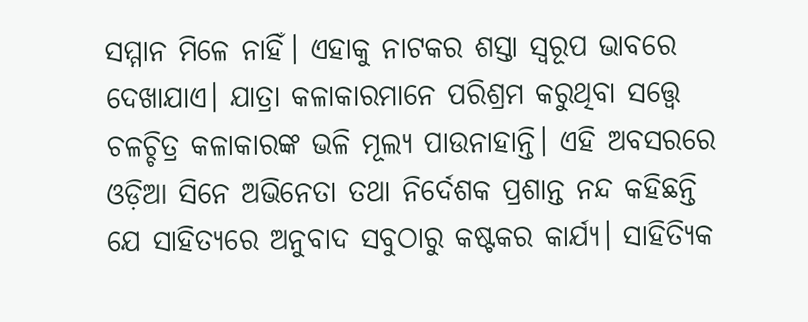ସମ୍ମାନ ମିଳେ ନାହିଁ। ଏହାକୁ ନାଟକର ଶସ୍ତା ସ୍ବରୂପ ଭାବରେ ଦେଖାଯାଏ। ଯାତ୍ରା କଳାକାରମାନେ ପରିଶ୍ରମ କରୁଥିବା ସତ୍ତ୍ବେ ଚଳଚ୍ଚିତ୍ର କଳାକାରଙ୍କ ଭଳି ମୂଲ୍ୟ ପାଉନାହାନ୍ତି। ଏହି ଅବସରରେ ଓଡ଼ିଆ ସିନେ ଅଭିନେତା ତଥା ନିର୍ଦେଶକ ପ୍ରଶାନ୍ତ ନନ୍ଦ କହିଛନ୍ତି ଯେ ସାହିତ୍ୟରେ ଅନୁବାଦ ସବୁଠାରୁ କଷ୍ଟକର କାର୍ଯ୍ୟ। ସାହିତ୍ୟିକ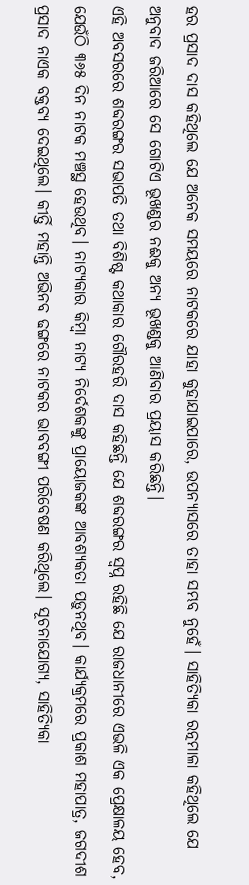ହର ପ୍ରସାଦ ଦାସ କହିଥିଲେ ଯେ ଅନେକ ସମୟରେ ନାଟକରେ ଯାହା କୁହାଯାଇପାରେ, ଉପନ୍ୟାସରେ ତାହା ସମ୍ଭବ ନୁହେଁ। ସାହିତ୍ୟିକା ରତ୍ନମାଳା କହିଥିଲେ ଯେ ଅନୁବାଦ ଜରିଆରେ ସେ ଗୋଟିଏ ଭୂଖଣ୍ଡର ନଈକୁ ଅନ୍ୟ ଭୂଖଣ୍ଡକୁ ଆଣିବାର ପ୍ରୟାସ କରିଛନ୍ତି।
ଏହି ଅବସରରେ ଶବ୍ଦରଙ୍ଗର ସଭାପତି ତଥା ବିଶିଷ୍ଟ କଥାକାର ଗୌରହରି ଦାସ କହିଛନ୍ତି ଯେ ଶବ୍ଦରଙ୍ଗର ସ୍ବପ୍ନ ରହିଛି ଯେ ରାଜଧାନୀରେ ଏଭଳି ଏକ ପ୍ରେକ୍ଷାଳୟ ହେବ, ଯେଉଁଠି ୩୬୫ ଦିନ ନାଟକ ମଞ୍ଚସ୍ଥ ହେଉଥିବ। ନାଟ୍ୟକାର କିମ୍ବା ନାଟ୍ୟ ନିର୍ଦେଶକଙ୍କୁ ପ୍ରାୟୋଜକଙ୍କ ଆବଶ୍ୟକତା ପଡ଼ୁନଥିବ। କାର୍ଯ୍ୟକ୍ରମରେ ପ୍ରକାଶ ମହାପାତ୍ର, ଜଗଦୀଶ ପ୍ରସାଦ ନାଏକ ବକ୍ତବ୍ୟ ଦେଇଥିଲେ। କୀର୍ତ୍ତି ମହାନ୍ତି ଅଭିନବ ଢଙ୍ଗରେ ନାଟକର ଭାବବଙ୍ଗୀ ପରିବେଷଣ କରିଥିଲେ। ସୂଚନାଯୋଗ୍ୟ, ସାହିତ୍ୟିକା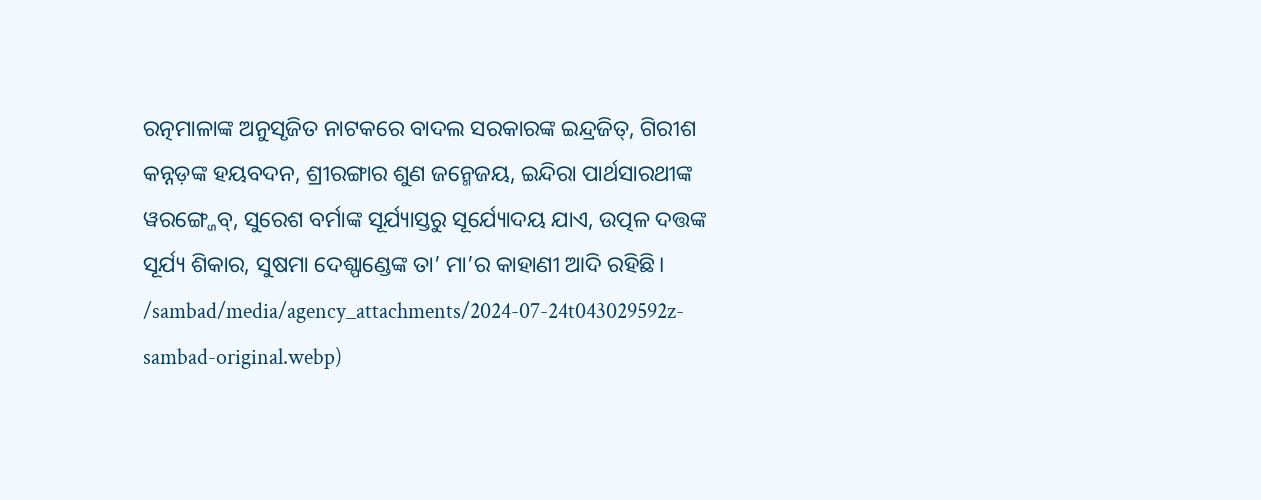ରତ୍ନମାଳାଙ୍କ ଅନୁସୃଜିତ ନାଟକରେ ବାଦଲ ସରକାରଙ୍କ ଇନ୍ଦ୍ରଜିତ୍, ଗିରୀଶ କନ୍ନଡ଼ଙ୍କ ହୟବଦନ, ଶ୍ରୀରଙ୍ଗାର ଶୁଣ ଜନ୍ମେଜୟ, ଇନ୍ଦିରା ପାର୍ଥସାରଥୀଙ୍କ ୱରଙ୍ଗ୍ଜେବ୍, ସୁରେଶ ବର୍ମାଙ୍କ ସୂର୍ଯ୍ୟାସ୍ତରୁ ସୂର୍ଯ୍ୟୋଦୟ ଯାଏ, ଉତ୍ପଳ ଦତ୍ତଙ୍କ ସୂର୍ଯ୍ୟ ଶିକାର, ସୁଷମା ଦେଶ୍ପାଣ୍ଡେଙ୍କ ତା’ ମା’ର କାହାଣୀ ଆଦି ରହିଛି।
/sambad/media/agency_attachments/2024-07-24t043029592z-sambad-original.webp)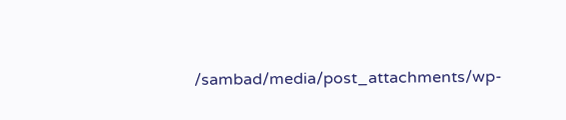/sambad/media/post_attachments/wp-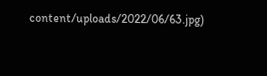content/uploads/2022/06/63.jpg)